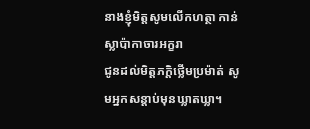នាងខ្ញុំមិត្តសូមលើកហត្ថា កាន់ស្លាប៉ាកាចារអក្ខរា
ជូនដល់មិត្តភក្តិថ្លើមប្រម៉ាត់ សូមអ្នកសន្តាប់មុនឃ្លាតឃ្លា។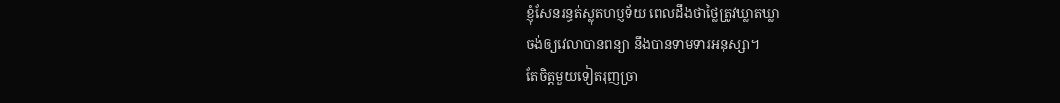ខ្ញុំសែនរន្ធត់ស្លុតហប្ញទ័យ ពេលដឹងថាថ្លៃត្រូវឃ្លាតឃ្លា
ចង់ឲ្យវេលាបានពន្យា នឹងបានទាមទារអនុស្សា។
តែចិត្តមួយទៀតរុញច្រា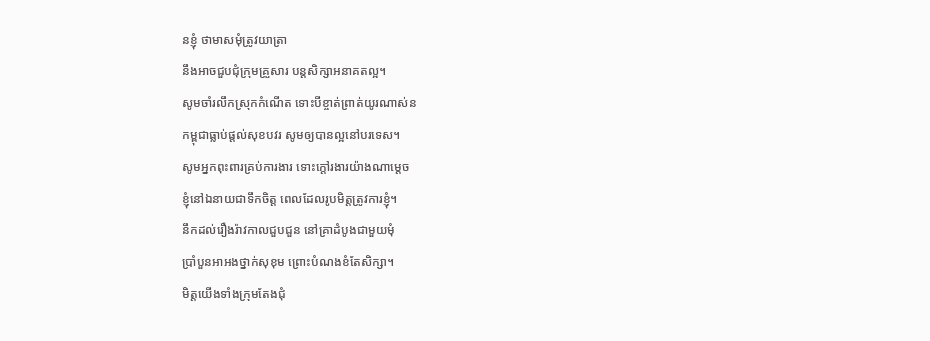នខ្ញុំ ថាមាសមុំត្រូវយាត្រា
នឹងអាចជួបជុំក្រុមគ្រួសារ បន្តសិក្សាអនាគតល្អ។
សូមចាំរលឹកស្រុកកំណើត ទោះបីខ្ចាត់ព្រាត់យូរណាស់ន
កម្ពុជាធ្លាប់ផ្តល់សុខបវរ សូមឲ្យបានល្អនៅបរទេស។
សូមអ្នកពុះពារគ្រប់ការងារ ទោះក្តៅរងារយ៉ាងណាម្តេច
ខ្ញុំនៅឯនាយជាទឹកចិត្ត ពេលដែលរូបមិត្តត្រូវការខ្ញុំ។
នឹកដល់រឿងរ៉ាវកាលជួបជួន នៅគ្រាដំបូងជាមួយមុំ
ប្រាំបួនអាអងថ្នាក់សុខុម ព្រោះបំណងខំតែសិក្សា។
មិត្តយើងទាំងក្រុមតែងជុំ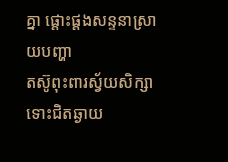គ្នា ផ្តោះផ្តងសន្ទនាស្រាយបញ្ហា
តស៊ូពុះពារស្វ័យសិក្សា ទោះជិតឆ្ងាយ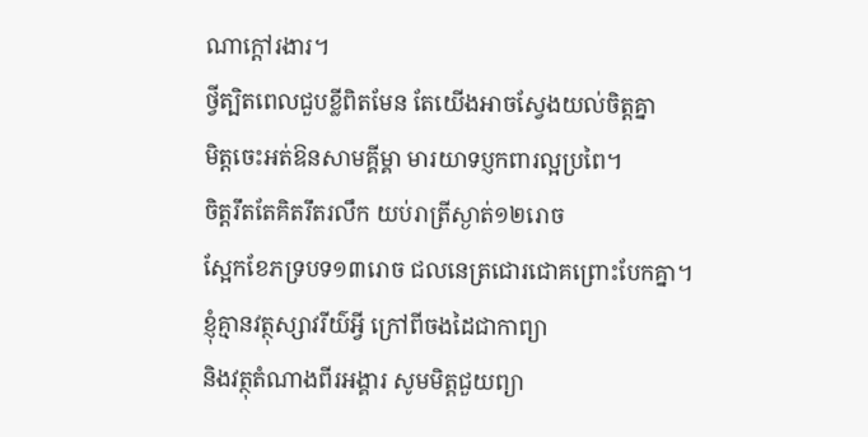ណាក្តៅរងារ។
ថ្វីត្បិតពេលជួបខ្លីពិតមែន តែយើងអាចស្វែងយល់ចិត្តគ្នា
មិត្តចេះអត់ឱនសាមគ្គីម្គា មារយាទប្ញកពារល្អប្រពៃ។
ចិត្តរឹតតែគិតរឹតរលឹក យប់រាត្រីស្ងាត់១២រោច
ស្អែកខែភទ្របទ១៣រោច ជលនេត្រជោរជោគព្រោះបែកគ្នា។
ខ្ញុំគ្មានវត្ថុស្សាវរីយ៌អ្វី ក្រៅពីចងដៃជាកាព្យា
និងវត្ថុតំណាងពីរអង្គារ សូមមិត្តជួយព្យា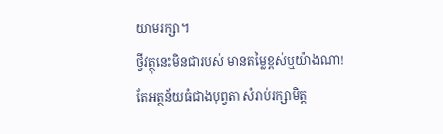យាមរក្សា។
ថ្វីវត្ថុនេះមិនជារបស់ មានតម្លៃខ្ពស់ឬយ៉ាងណា!
តែអត្ថន័យធំជាងបុព្វតា សំរាប់រក្សាមិត្ត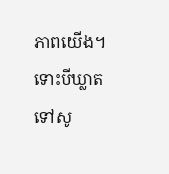ភាពយើង។
ទោះបីឃ្លាតទៅសូ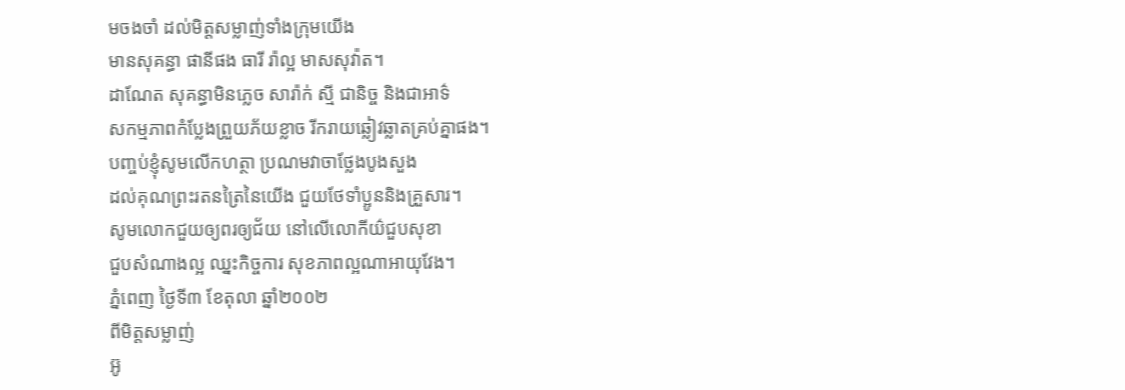មចងចាំ ដល់មិត្តសម្លាញ់ទាំងក្រុមយើង
មានសុគន្ធា ផានីផង ធារី រ៉ាល្អ មាសសុវ៉ាត។
ដាណែត សុគន្ធាមិនភ្លេច សារ៉ាក់ ស្មី ជានិច្ច និងជាអាទ៌
សកម្មភាពកំប្លែងព្រួយភ័យខ្លាច រីករាយឆ្លៀវឆ្លាតគ្រប់គ្នាផង។
បញ្ចប់ខ្ញុំសូមលើកហត្ថា ប្រណមវាចាថ្លែងបូងសួង
ដល់គុណព្រះរតនត្រៃនៃយើង ជួយថែទាំប្អូននិងគ្រួសារ។
សូមលោកជួយឲ្យពរឲ្យជ័យ នៅលើលោកីយ៌ជួបសុខា
ជួបសំណាងល្អ ឈ្នះកិច្ចការ សុខភាពល្អណាអាយុវែង។
ភ្នំពេញ ថ្ងៃទី៣ ខែតុលា ឆ្នាំ២០០២
ពីមិត្តសម្លាញ់
អ៊ូ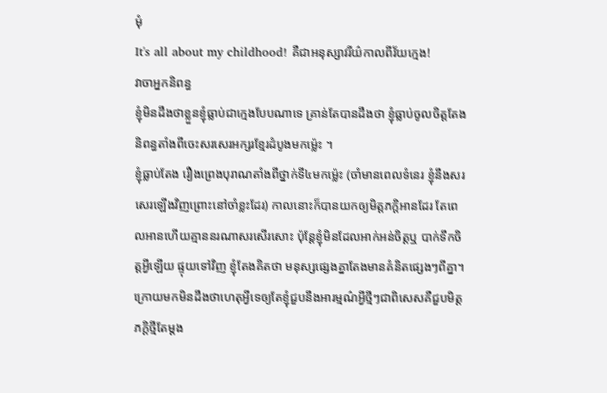មុំ
It's all about my childhood! គឺជាអនុស្សាវរីយ៌កាលពីវ័យក្មេង!
វាចាអ្នកនិពន្ធ
ខ្ញុំមិនដឹងថាខ្លួនខ្ញុំធ្លាប់ជាក្មេងបែបណាទេ គ្រាន់តែបានដឹងថា ខ្ញុំធ្លាប់ចូលចិត្តតែងនិពន្ធតាំងពីចេះសរសេរអក្សរខ្មែរដំបូងមកម្ល៉េះ ។
ខ្ញុំធ្លាប់តែង រឿងព្រេងបុរាណតាំងពីថ្នាក់ទី៤មកម្ល៉េះ (ចាំមានពេលទំនេរ ខ្ញុំនឹងសរសេរឡើងវិញព្រោះនៅចាំខ្លះដែរ) កាលនោះក៏បានយកឲ្យមិត្តភក្តិអានដែរ តែពេលអានហើយគ្មាននរណាសរសើរសោះ ប៉ុន្តែខ្ញុំមិនដែលអាក់អន់ចិត្តឬ បាក់ទឹកចិត្តអ្វីឡើយ ផ្ទុយទៅវិញ ខ្ញុំតែងគិតថា មនុស្សផ្សេងគ្នាតែងមានគំនិតផ្សេងៗពីគ្នា។
ក្រោយមកមិនដឹងថាហេតុអ្វីទេឲ្យតែខ្ញុំជួបនឹងអារម្មណ៌អ្វីថ្មីៗជាពិសេសគឺជួបមិត្តភក្តិថ្មីតែម្តង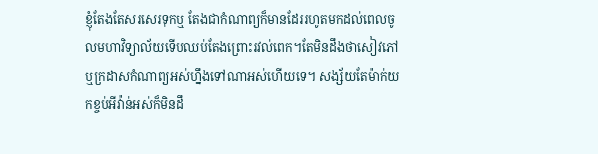ខ្ញុំតែងតែសរសេរទុកឬ តែងជាកំណាព្យក៏មានដែររហូតមកដល់ពេលចូលមហាវិទ្យាល័យទើបឈប់តែងព្រោះរវល់ពេក។តែមិនដឹងថាសៀវភៅឬក្រដាសកំណាព្យអស់ហ្នឹងទៅណាអស់ហើយទេ។ សង្ស័យតែម៉ាក់យកខ្ចប់អីវ៉ាន់អស់ក៏មិនដឹ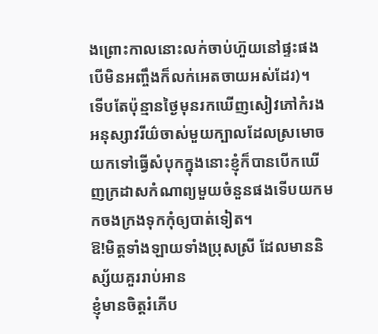ងព្រោះកាលនោះលក់ចាប់ហ៊ួយនៅផ្ទះផងបើមិនអញ្ចឹងក៏លក់អេតចាយអស់ដែរ)។
ទើបតែប៉ុន្មានថ្ងៃមុនរកឃើញសៀវភៅកំរងអនុស្សាវរីយ៌ចាស់មួយក្បាលដែលស្រមោចយកទៅធ្វើសំបុកក្នុងនោះខ្ញុំក៏បានបើកឃើញក្រដាសកំណាព្យមួយចំនួនផងទើបយកមកចងក្រងទុកកុំឲ្យបាត់ទៀត។
ឱ!មិត្តទាំងឡាយទាំងប្រុសស្រី ដែលមាននិស្ស័យគួររាប់អាន
ខ្ញុំមានចិត្តរំភើប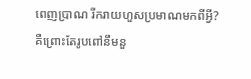ពេញប្រាណ រីករាយហួសប្រមាណមកពីអ្វី?
គឺព្រោះតែរូបពៅនឹមនួ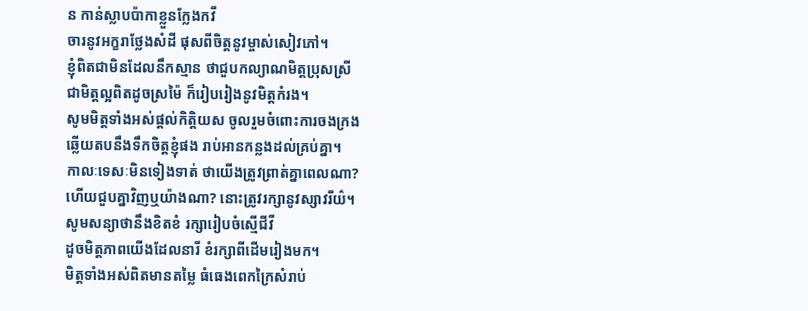ន កាន់ស្លាបប៉ាកាខ្លួនក្លែងកវី
ចារនូវអក្ខរាថ្លែងសំដី ផុសពីចិត្តនូវម្ចាស់សៀវភៅ។
ខ្ញុំពិតជាមិនដែលនឹកស្មាន ថាជួបកល្យាណមិត្តប្រុសស្រី
ជាមិត្តល្អពិតដូចស្រម៉ៃ ក៏រៀបរៀងនូវមិត្តកំរង។
សូមមិត្តទាំងអស់ផ្តល់កិត្តិយស ចូលរួមចំពោះការចងក្រង
ឆ្លើយតបនឹងទឹកចិត្តខ្ញុំផង រាប់អានកន្លងដល់គ្រប់គ្នា។
កាលៈទេសៈមិនទៀងទាត់ ថាយើងត្រូវព្រាត់គ្នាពេលណា?
ហើយជួបគ្នាវិញឬយ៉ាងណា? នោះត្រូវរក្សានូវស្សាវរីយ៌។
សូមសន្យាថានឹងខិតខំ រក្សារៀបចំស្មើជីវី
ដូចមិត្តភាពយើងដែលនារី ខំរក្សាពីដើមរៀងមក។
មិត្តទាំងអស់ពិតមានតម្លៃ ធំធេងពេកក្រៃសំរាប់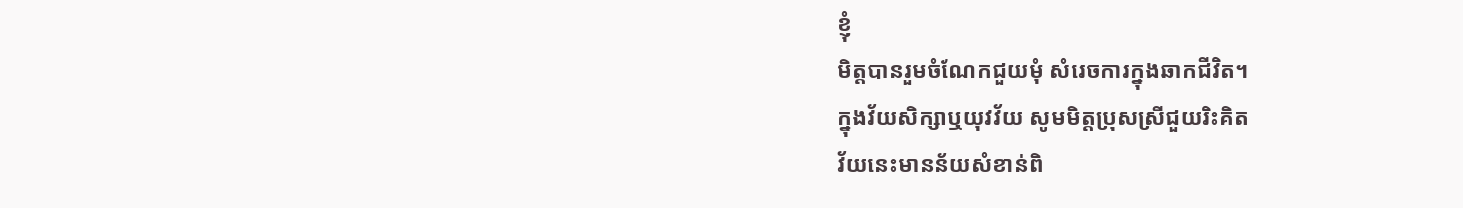ខ្ញុំ
មិត្តបានរួមចំណែកជួយមុំ សំរេចការក្នុងឆាកជីវិត។
ក្នុងវ័យសិក្សាឬយុវវ័យ សូមមិត្តប្រុសស្រីជួយរិះគិត
វ័យនេះមានន័យសំខាន់ពិ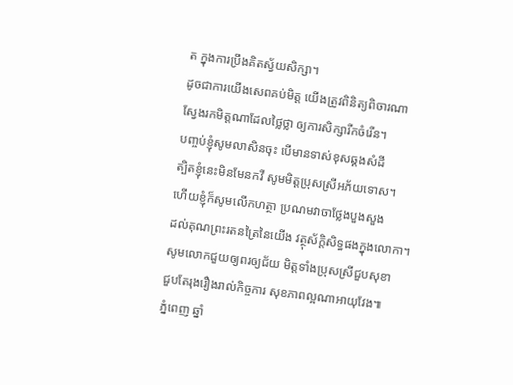ត ក្នុងការប្រឹងគិតស្វ័យសិក្សា។
ដូចជាការយើងសេពគប់មិត្ត យើងត្រូវពិនិត្យពិចារណា
ស្វែងរកមិត្តណាដែលថ្លៃថ្លា ឲ្យការសិក្សារីកចំរើន។
បញ្ចប់ខ្ញុំសូមលាសិនចុះ បើមានទាស់ខុសឆ្គងសំដី
ត្បិតខ្ញុំនេះមិនមែនកវី សូមមិត្តប្រុសស្រីអភ័យទោស។
ហើយខ្ញុំក៏សូមលើកហត្ថា ប្រណមវាចាថ្លែងបួងសួង
ដល់គុណព្រះរតនត្រៃនៃយើង វត្ថុស័ក្តិសិទ្ធផងក្នុងលោកា។
សូមលោកជួយឲ្យពរឲ្យជ័យ មិត្តទាំងប្រុសស្រីជួបសុខា
ជួបតែរុងរឿងរាល់កិច្ចការ សុខភាពល្អណាអាយុវែង៕
ភំ្នពេញ ឆ្នាំ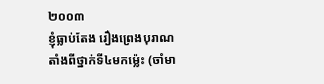២០០៣
ខ្ញុំធ្លាប់តែង រឿងព្រេងបុរាណតាំងពីថ្នាក់ទី៤មកម្ល៉េះ (ចាំមា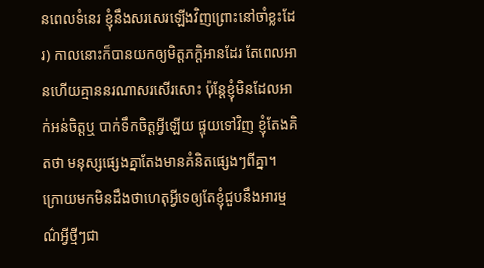នពេលទំនេរ ខ្ញុំនឹងសរសេរឡើងវិញព្រោះនៅចាំខ្លះដែរ) កាលនោះក៏បានយកឲ្យមិត្តភក្តិអានដែរ តែពេលអានហើយគ្មាននរណាសរសើរសោះ ប៉ុន្តែខ្ញុំមិនដែលអាក់អន់ចិត្តឬ បាក់ទឹកចិត្តអ្វីឡើយ ផ្ទុយទៅវិញ ខ្ញុំតែងគិតថា មនុស្សផ្សេងគ្នាតែងមានគំនិតផ្សេងៗពីគ្នា។
ក្រោយមកមិនដឹងថាហេតុអ្វីទេឲ្យតែខ្ញុំជួបនឹងអារម្មណ៌អ្វីថ្មីៗជា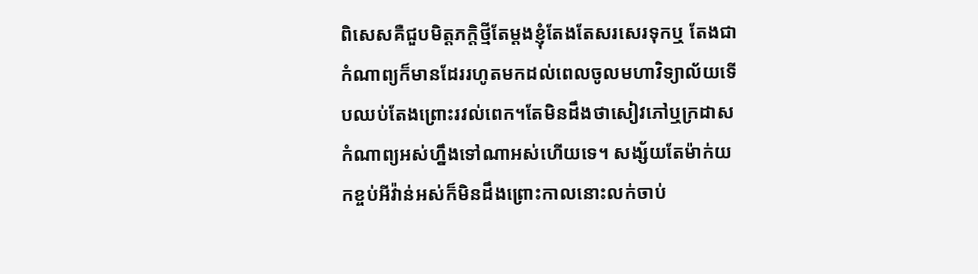ពិសេសគឺជួបមិត្តភក្តិថ្មីតែម្តងខ្ញុំតែងតែសរសេរទុកឬ តែងជាកំណាព្យក៏មានដែររហូតមកដល់ពេលចូលមហាវិទ្យាល័យទើបឈប់តែងព្រោះរវល់ពេក។តែមិនដឹងថាសៀវភៅឬក្រដាសកំណាព្យអស់ហ្នឹងទៅណាអស់ហើយទេ។ សង្ស័យតែម៉ាក់យកខ្ចប់អីវ៉ាន់អស់ក៏មិនដឹងព្រោះកាលនោះលក់ចាប់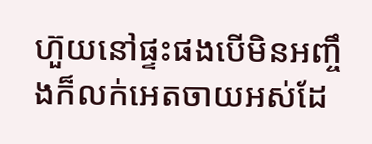ហ៊ួយនៅផ្ទះផងបើមិនអញ្ចឹងក៏លក់អេតចាយអស់ដែ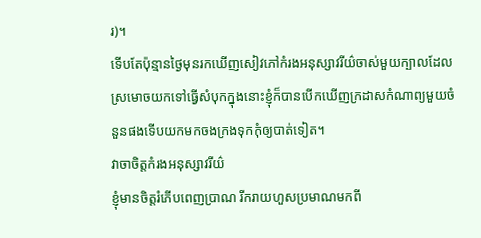រ)។
ទើបតែប៉ុន្មានថ្ងៃមុនរកឃើញសៀវភៅកំរងអនុស្សាវរីយ៌ចាស់មួយក្បាលដែលស្រមោចយកទៅធ្វើសំបុកក្នុងនោះខ្ញុំក៏បានបើកឃើញក្រដាសកំណាព្យមួយចំនួនផងទើបយកមកចងក្រងទុកកុំឲ្យបាត់ទៀត។
វាចាចិត្តកំរងអនុស្សាវរីយ៌
ខ្ញុំមានចិត្តរំភើបពេញប្រាណ រីករាយហួសប្រមាណមកពី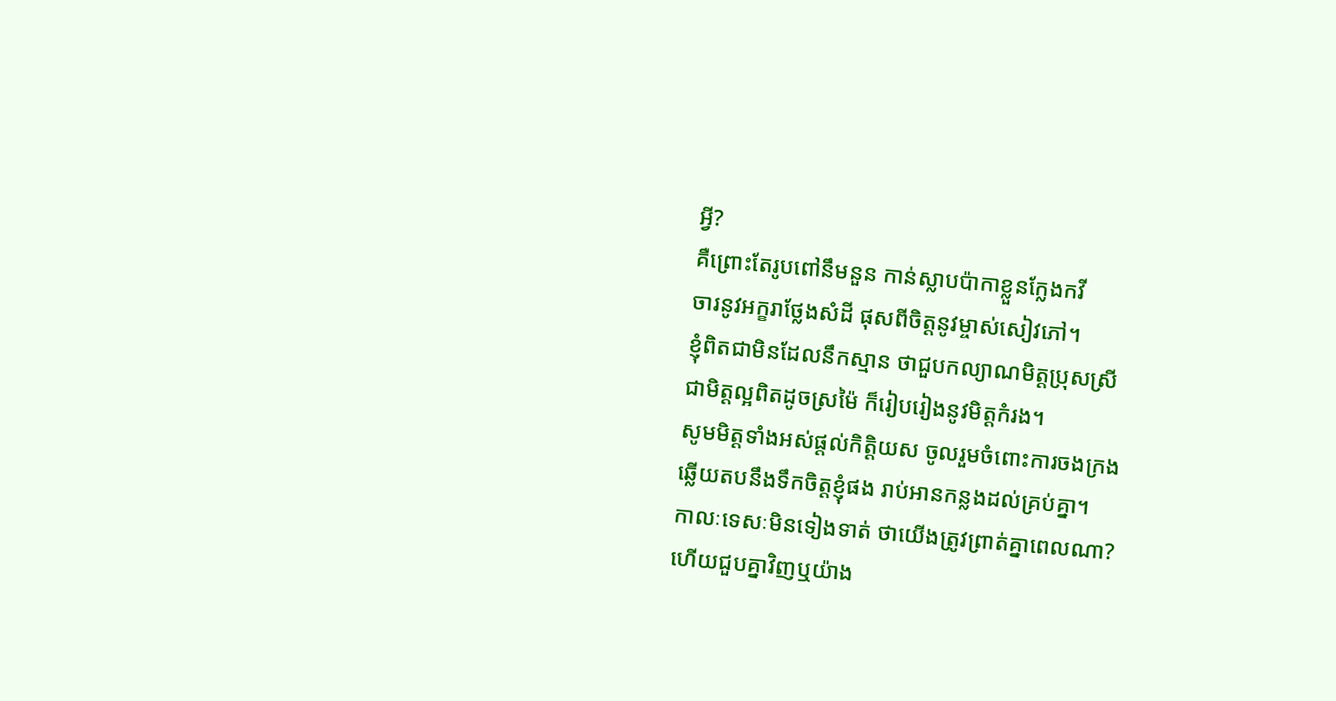អ្វី?
គឺព្រោះតែរូបពៅនឹមនួន កាន់ស្លាបប៉ាកាខ្លួនក្លែងកវី
ចារនូវអក្ខរាថ្លែងសំដី ផុសពីចិត្តនូវម្ចាស់សៀវភៅ។
ខ្ញុំពិតជាមិនដែលនឹកស្មាន ថាជួបកល្យាណមិត្តប្រុសស្រី
ជាមិត្តល្អពិតដូចស្រម៉ៃ ក៏រៀបរៀងនូវមិត្តកំរង។
សូមមិត្តទាំងអស់ផ្តល់កិត្តិយស ចូលរួមចំពោះការចងក្រង
ឆ្លើយតបនឹងទឹកចិត្តខ្ញុំផង រាប់អានកន្លងដល់គ្រប់គ្នា។
កាលៈទេសៈមិនទៀងទាត់ ថាយើងត្រូវព្រាត់គ្នាពេលណា?
ហើយជួបគ្នាវិញឬយ៉ាង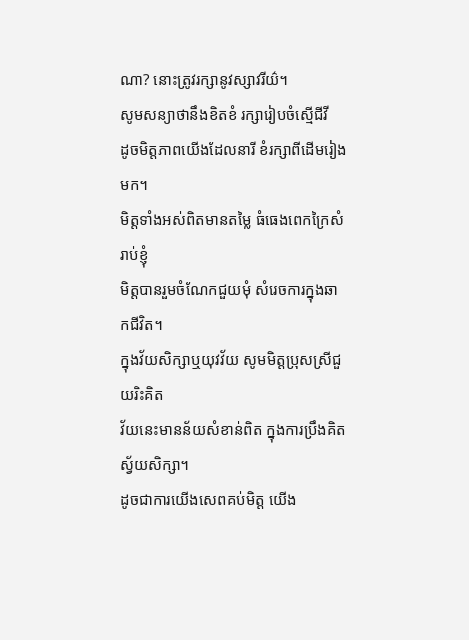ណា? នោះត្រូវរក្សានូវស្សាវរីយ៌។
សូមសន្យាថានឹងខិតខំ រក្សារៀបចំស្មើជីវី
ដូចមិត្តភាពយើងដែលនារី ខំរក្សាពីដើមរៀងមក។
មិត្តទាំងអស់ពិតមានតម្លៃ ធំធេងពេកក្រៃសំរាប់ខ្ញុំ
មិត្តបានរួមចំណែកជួយមុំ សំរេចការក្នុងឆាកជីវិត។
ក្នុងវ័យសិក្សាឬយុវវ័យ សូមមិត្តប្រុសស្រីជួយរិះគិត
វ័យនេះមានន័យសំខាន់ពិត ក្នុងការប្រឹងគិតស្វ័យសិក្សា។
ដូចជាការយើងសេពគប់មិត្ត យើង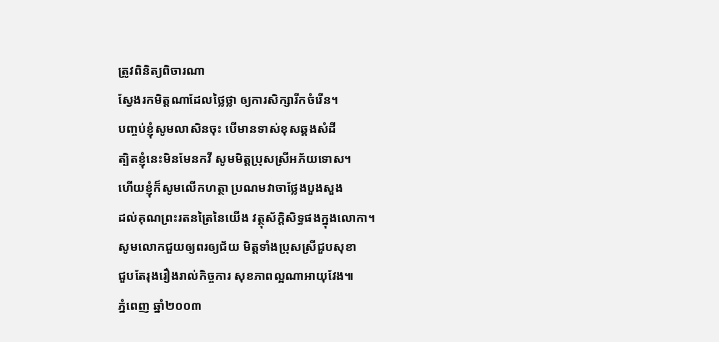ត្រូវពិនិត្យពិចារណា
ស្វែងរកមិត្តណាដែលថ្លៃថ្លា ឲ្យការសិក្សារីកចំរើន។
បញ្ចប់ខ្ញុំសូមលាសិនចុះ បើមានទាស់ខុសឆ្គងសំដី
ត្បិតខ្ញុំនេះមិនមែនកវី សូមមិត្តប្រុសស្រីអភ័យទោស។
ហើយខ្ញុំក៏សូមលើកហត្ថា ប្រណមវាចាថ្លែងបួងសួង
ដល់គុណព្រះរតនត្រៃនៃយើង វត្ថុស័ក្តិសិទ្ធផងក្នុងលោកា។
សូមលោកជួយឲ្យពរឲ្យជ័យ មិត្តទាំងប្រុសស្រីជួបសុខា
ជួបតែរុងរឿងរាល់កិច្ចការ សុខភាពល្អណាអាយុវែង៕
ភំ្នពេញ ឆ្នាំ២០០៣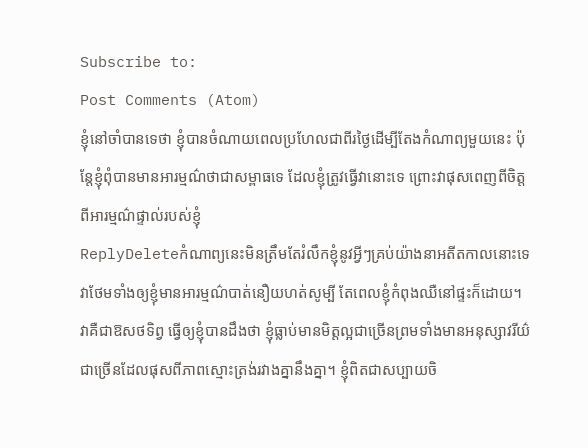Subscribe to:
Post Comments (Atom)
ខ្ញុំនៅចាំបានទេថា ខ្ញុំបានចំណាយពេលប្រហែលជាពីរថ្ងៃដើម្បីតែងកំណាព្យមួយនេះ ប៉ុន្តែខ្ញុំពុំបានមានអារម្មណ៌ថាជាសម្ពាធទេ ដែលខ្ញុំត្រូវធ្វើវានោះទេ ព្រោះវាផុសពេញពីចិត្ត ពីអារម្មណ៌ផ្ទាល់របស់ខ្ញុំ
ReplyDeleteកំណាព្យនេះមិនត្រឹមតែរំលឹកខ្ញុំនូវអ្វីៗគ្រប់យ៉ាងនាអតីតកាលនោះទេ វាថែមទាំងឲ្យខ្ញុំមានអារម្មណ៌បាត់នឿយហត់សូម្បី តែពេលខ្ញុំកំពុងឈឺនៅផ្ទះក៏ដោយ។ វាគឺជាឱសថទិព្វ ធ្វើឲ្យខ្ញុំបានដឹងថា ខ្ញុំធ្លាប់មានមិត្តល្អជាច្រើនព្រមទាំងមានអនុស្សាវរីយ៌ជាច្រើនដែលផុសពីភាពស្មោះត្រង់រវាងគ្នានឹងគ្នា។ ខ្ញុំពិតជាសប្បាយចិ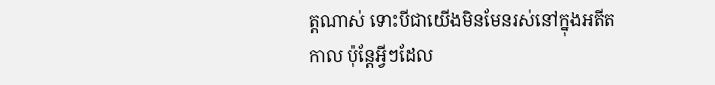ត្តណាស់ ទោះបីជាយើងមិនមែនរស់នៅក្នុងអតីតកាល ប៉ុន្តែអ្វីៗដែល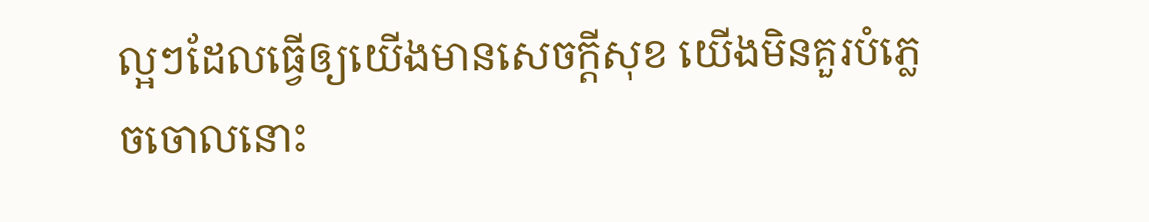ល្អៗដែលធ្វើឲ្យយើងមានសេចក្តីសុខ យើងមិនគួរបំភ្លេចចោលនោះ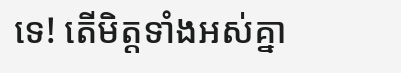ទេ! តើមិត្តទាំងអស់គ្នា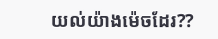យល់យ៉ាងម៉េចដែរ??